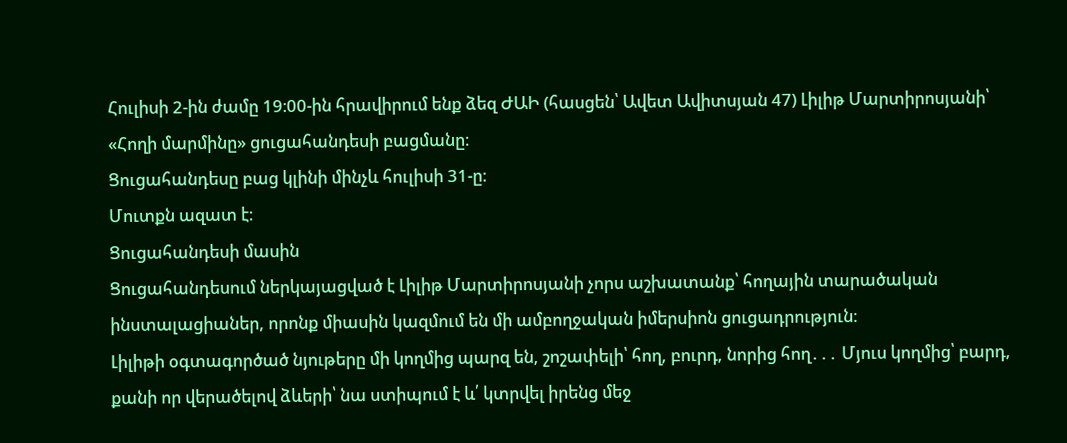Հուլիսի 2-ին ժամը 19։00-ին հրավիրում ենք ձեզ ԺԱԻ (հասցեն՝ Ավետ Ավիտսյան 47) Լիլիթ Մարտիրոսյանի՝ «Հողի մարմինը» ցուցահանդեսի բացմանը։
Ցուցահանդեսը բաց կլինի մինչև հուլիսի 31-ը։
Մուտքն ազատ է։
Ցուցահանդեսի մասին
Ցուցահանդեսում ներկայացված է Լիլիթ Մարտիրոսյանի չորս աշխատանք՝ հողային տարածական ինստալացիաներ, որոնք միասին կազմում են մի ամբողջական իմերսիոն ցուցադրություն։
Լիլիթի օգտագործած նյութերը մի կողմից պարզ են, շոշափելի՝ հող, բուրդ, նորից հող․․․ Մյուս կողմից՝ բարդ, քանի որ վերածելով ձևերի՝ նա ստիպում է և՛ կտրվել իրենց մեջ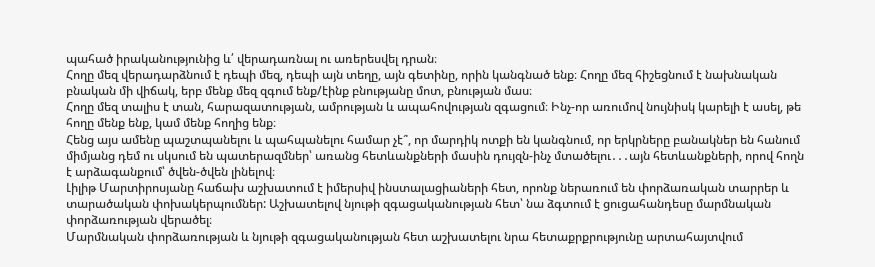պահած իրականությունից և՛ վերադառնալ ու առերեսվել դրան։
Հողը մեզ վերադարձնում է դեպի մեզ, դեպի այն տեղը, այն գետինը, որին կանգնած ենք։ Հողը մեզ հիշեցնում է նախնական բնական մի վիճակ, երբ մենք մեզ զգում ենք/էինք բնությանը մոտ, բնության մաս։
Հողը մեզ տալիս է տան, հարազատության, ամրության և ապահովության զգացում։ Ինչ-որ առումով նույնիսկ կարելի է ասել, թե հողը մենք ենք, կամ մենք հողից ենք։
Հենց այս ամենը պաշտպանելու և պահպանելու համար չէ՞, որ մարդիկ ոտքի են կանգնում, որ երկրները բանակներ են հանում միմյանց դեմ ու սկսում են պատերազմներ՝ առանց հետևանքների մասին դույզն-ինչ մտածելու․․․այն հետևանքների, որով հողն է արձագանքում՝ ծվեն-ծվեն լինելով։
Լիլիթ Մարտիրոսյանը հաճախ աշխատում է իմերսիվ ինստալացիաների հետ, որոնք ներառում են փորձառական տարրեր և տարածական փոխակերպումներ: Աշխատելով նյութի զգացականության հետ՝ նա ձգտում է ցուցահանդեսը մարմնական փորձառության վերածել։
Մարմնական փորձառության և նյութի զգացականության հետ աշխատելու նրա հետաքրքրությունը արտահայտվում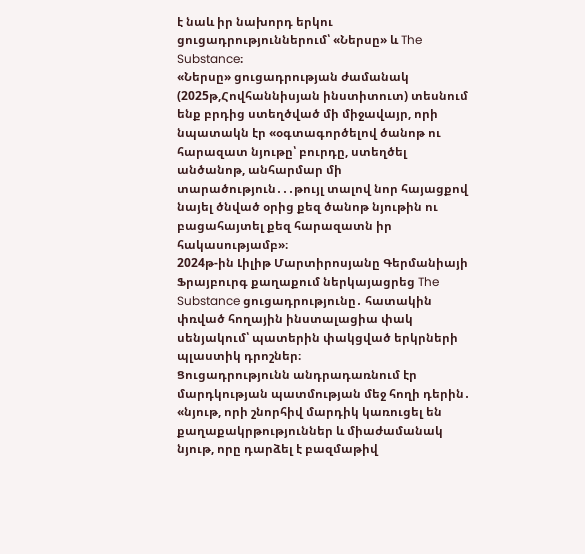է նաև իր նախորդ երկու ցուցադրություններում՝ «Ներսը» և The Substance։
«Ներսը» ցուցադրության ժամանակ (2025թ,Հովհաննիսյան ինստիտուտ) տեսնում ենք բրդից ստեղծված մի միջավայր, որի նպատակն էր «օգտագործելով ծանոթ ու հարազատ նյութը՝ բուրդը, ստեղծել անծանոթ, անհարմար մի տարածություն․․․թույլ տալով նոր հայացքով նայել ծնված օրից քեզ ծանոթ նյութին ու բացահայտել քեզ հարազատն իր հակասությամբ»։
2024թ-ին Լիլիթ Մարտիրոսյանը Գերմանիայի Ֆրայբուրգ քաղաքում ներկայացրեց The Substance ցուցադրությունը․ հատակին փռված հողային ինստալացիա փակ սենյակում՝ պատերին փակցված երկրների պլաստիկ դրոշներ։
Ցուցադրությունն անդրադառնում էր մարդկության պատմության մեջ հողի դերին․ «նյութ, որի շնորհիվ մարդիկ կառուցել են քաղաքակրթություններ և միաժամանակ նյութ, որը դարձել է բազմաթիվ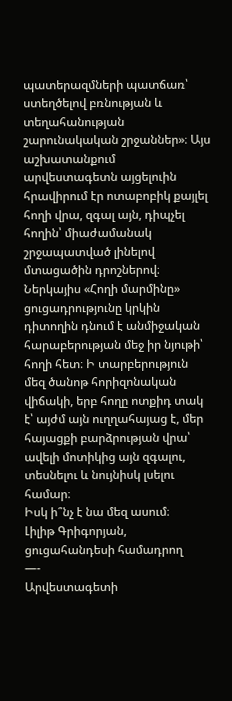պատերազմների պատճառ՝ ստեղծելով բռնության և տեղահանության շարունակական շրջաններ»։ Այս աշխատանքում արվեստագետն այցելուին հրավիրում էր ոտաբոբիկ քայլել հողի վրա, զգալ այն, դիպչել հողին՝ միաժամանակ շրջապատված լինելով մտացածին դրոշներով։
Ներկայիս «Հողի մարմինը» ցուցադրությունը կրկին դիտողին դնում է անմիջական հարաբերության մեջ իր նյութի՝ հողի հետ։ Ի տարբերություն մեզ ծանոթ հորիզոնական վիճակի, երբ հողը ոտքիդ տակ է՝ այժմ այն ուղղահայաց է, մեր հայացքի բարձրության վրա՝ ավելի մոտիկից այն զգալու, տեսնելու և նույնիսկ լսելու համար։
Իսկ ի՞նչ է նա մեզ ասում։
Լիլիթ Գրիգորյան, ցուցահանդեսի համադրող
—-
Արվեստագետի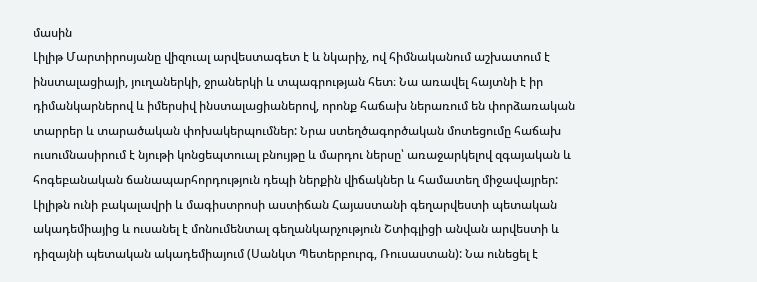մասին
Լիլիթ Մարտիրոսյանը վիզուալ արվեստագետ է և նկարիչ, ով հիմնականում աշխատում է ինստալացիայի, յուղաներկի, ջրաներկի և տպագրության հետ։ Նա առավել հայտնի է իր դիմանկարներով և իմերսիվ ինստալացիաներով, որոնք հաճախ ներառում են փորձառական տարրեր և տարածական փոխակերպումներ: Նրա ստեղծագործական մոտեցումը հաճախ ուսումնասիրում է նյութի կոնցեպտուալ բնույթը և մարդու ներսը՝ առաջարկելով զգայական և հոգեբանական ճանապարհորդություն դեպի ներքին վիճակներ և համատեղ միջավայրեր:
Լիլիթն ունի բակալավրի և մագիստրոսի աստիճան Հայաստանի գեղարվեստի պետական ակադեմիայից և ուսանել է մոնումենտալ գեղանկարչություն Շտիգլիցի անվան արվեստի և դիզայնի պետական ակադեմիայում (Սանկտ Պետերբուրգ, Ռուսաստան): Նա ունեցել է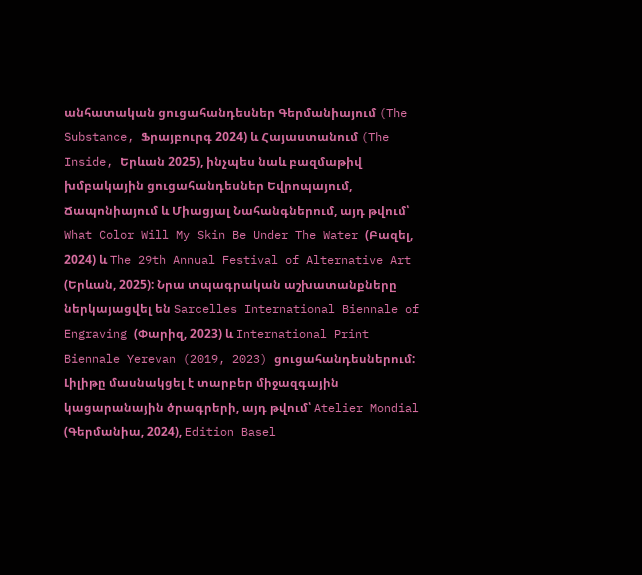անհատական ցուցահանդեսներ Գերմանիայում (The Substance, Ֆրայբուրգ 2024) և Հայաստանում (The Inside, Երևան 2025), ինչպես նաև բազմաթիվ խմբակային ցուցահանդեսներ Եվրոպայում, Ճապոնիայում և Միացյալ Նահանգներում, այդ թվում՝ What Color Will My Skin Be Under The Water (Բազել, 2024) և The 29th Annual Festival of Alternative Art (Երևան, 2025): Նրա տպագրական աշխատանքները ներկայացվել են Sarcelles International Biennale of Engraving (Փարիզ, 2023) և International Print Biennale Yerevan (2019, 2023) ցուցահանդեսներում: Լիլիթը մասնակցել է տարբեր միջազգային կացարանային ծրագրերի, այդ թվում՝ Atelier Mondial (Գերմանիա, 2024), Edition Basel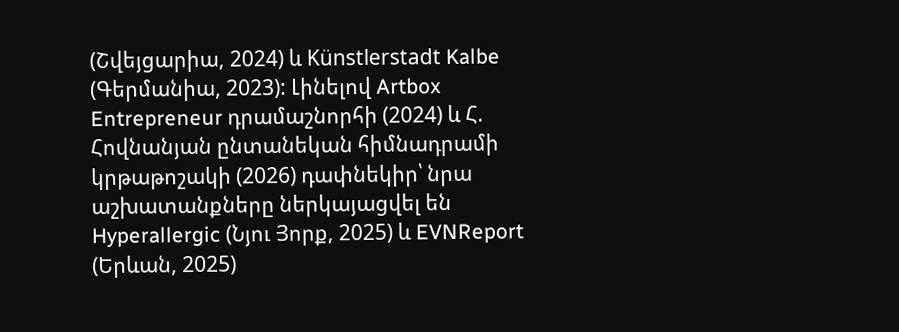(Շվեյցարիա, 2024) և Künstlerstadt Kalbe (Գերմանիա, 2023): Լինելով Artbox Entrepreneur դրամաշնորհի (2024) և Հ. Հովնանյան ընտանեկան հիմնադրամի կրթաթոշակի (2026) դափնեկիր՝ նրա աշխատանքները ներկայացվել են Hyperallergic (Նյու Յորք, 2025) և EVNReport (Երևան, 2025)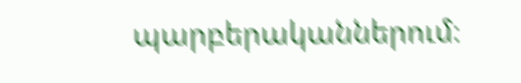պարբերականներում։